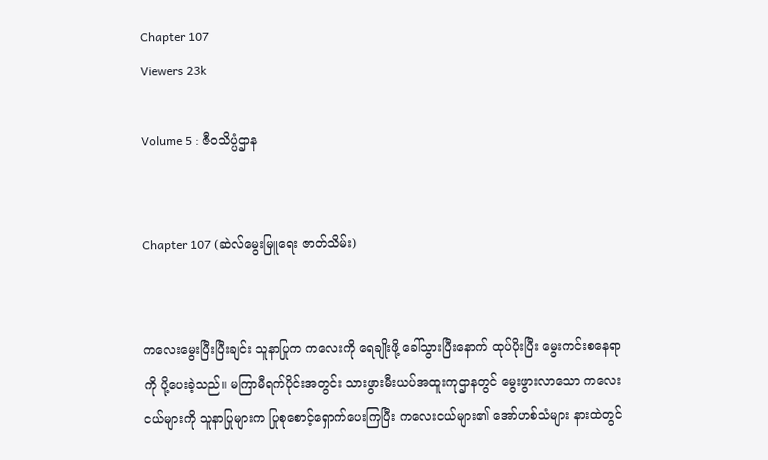Chapter 107
Viewers 23k

Volume 5 : ဇီဝသိပ္ပံဌာန


Chapter 107 (ဆဲလ်မွေးမြူရေး ဇာတ်သိမ်း)


ကလေးမွေးပြီးပြီးချင်း သူနာပြုက ကလေးကို ရေချိုးဖို့ ခေါ်သွားပြီးနောက် ထုပ်ပိုးပြီး မွေးကင်းစနေရာကို ပို့ပေးခဲ့သည်။ မကြာမီရက်ပိုင်းအတွင်း သားဖွားမီးယပ်အထူးကုဌာနတွင် မွေးဖွားလာသော ကလေးငယ်များကို သူနာပြုများက ပြုစုစောင့်ရှောက်ပေးကြပြီး ကလေးငယ်များ၏ အော်ဟစ်သံများ နားထဲတွင်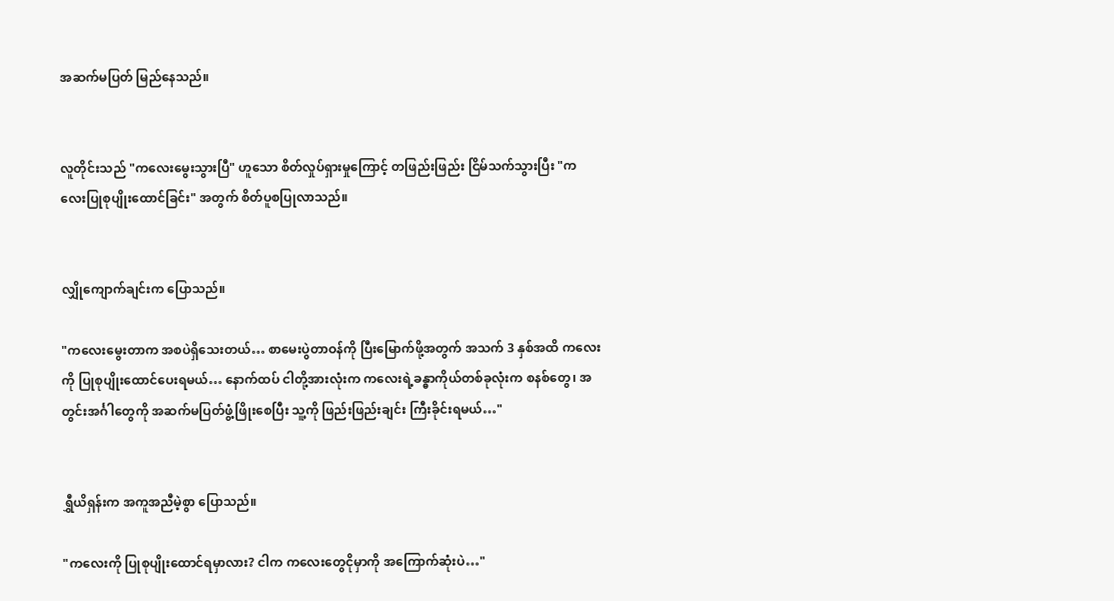အဆက်မပြတ် မြည်နေသည်။


လူတိုင်းသည် "ကလေးမွေးသွားပြီ" ဟူသော စိတ်လှုပ်ရှားမှုကြောင့် တဖြည်းဖြည်း ငြိမ်သက်သွားပြီး "ကလေးပြုစုပျိုးထောင်ခြင်း" အတွက် စိတ်ပူစပြုလာသည်။


လျှိုကျောက်ချင်းက ပြောသည်။

"ကလေးမွေးတာက အစပဲရှိသေးတယ်… စာမေးပွဲတာဝန်ကို ပြီးမြောက်ဖို့အတွက် အသက် 3 နှစ်အထိ ကလေးကို ပြုစုပျိုးထောင်ပေးရမယ်… နောက်ထပ် ငါတို့အားလုံးက ကလေးရဲ့ခန္ဓာကိုယ်တစ်ခုလုံးက စနစ်တွေ၊ အတွင်းအင်္ဂါတွေကို အဆက်မပြတ်ဖွံ့ဖြိုးစေပြီး သူ့ကို ဖြည်းဖြည်းချင်း ကြီးခိုင်းရမယ်…"


ရွှီယိရှန်းက အကူအညီမဲ့စွာ ပြောသည်။

"ကလေးကို ပြုစုပျိုးထောင်ရမှာလား? ငါက ကလေးတွေငိုမှာကို အကြောက်ဆုံးပဲ…"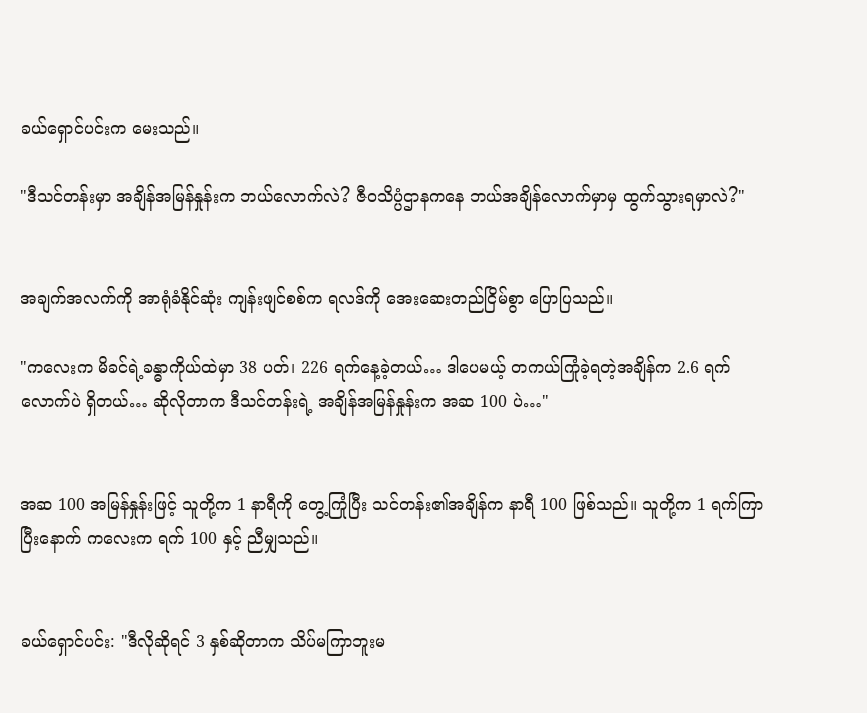ခယ်ရှောင်ပင်းက မေးသည်။

"ဒီသင်တန်းမှာ အချိန်အမြန်နှုန်းက ဘယ်လောက်လဲ? ဇီဝသိပ္ပံဌာနကနေ ဘယ်အချိန်လောက်မှာမှ ထွက်သွားရမှာလဲ?"


အချက်အလက်ကို အာရုံခံနိုင်ဆုံး ကျန်းဖျင်စစ်က ရလဒ်ကို အေးဆေးတည်ငြိမ်စွာ ပြောပြသည်။

"ကလေးက မိခင်ရဲ့ခန္ဓာကိုယ်ထဲမှာ 38 ပတ်၊ 226 ရက်နေ့ခဲ့တယ်… ဒါပေမယ့် တကယ်ကြုံခဲ့ရတဲ့အချိန်က 2.6 ရက်လောက်ပဲ ရှိတယ်… ဆိုလိုတာက ဒီသင်တန်းရဲ့ အချိန်အမြန်နှုန်းက အဆ 100 ပဲ…"


အဆ 100 အမြန်နှုန်းဖြင့် သူတို့က 1 နာရီကို တွေ့ကြုံပြီး သင်တန်း၏အချိန်က နာရီ 100 ဖြစ်သည်။ သူတို့က 1 ရက်ကြာပြီးနောက် ကလေးက ရက် 100 နှင့် ညီမျှသည်။


ခယ်ရှောင်ပင်း: "ဒီလိုဆိုရင် 3 နှစ်ဆိုတာက သိပ်မကြာဘူးမ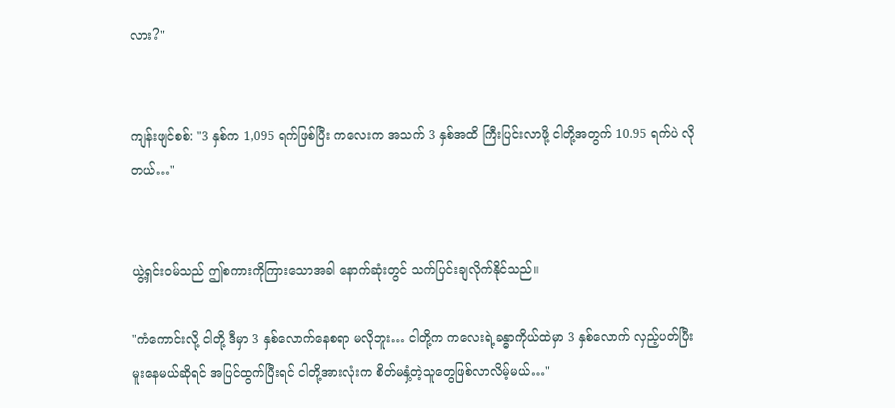လား?"


ကျန်းဖျင်စစ်: "3 နှစ်က 1,095 ရက်ဖြစ်ပြီး ကလေးက အသက် 3 နှစ်အထိ ကြီးပြင်းလာဖို့ ငါတို့အတွက် 10.95 ရက်ပဲ လိုတယ်…"


ယွဲ့ရှင်းဝမ်သည် ဤစကားကိုကြားသောအခါ နောက်ဆုံးတွင် သက်ပြင်းချလိုက်နိုင်သည်။

"ကံကောင်းလို့ ငါတို့ ဒီမှာ 3 နှစ်လောက်နေစရာ မလိုဘူး… ငါတို့က ကလေးရဲ့ခန္ဓာကိုယ်ထဲမှာ 3 နှစ်လောက် လှည့်ပတ်ပြီး မူးနေမယ်ဆိုရင် အပြင်ထွက်ပြီးရင် ငါတို့အားလုံးက စိတ်မနှံ့တဲ့သူတွေဖြစ်လာလိမ့်မယ်…"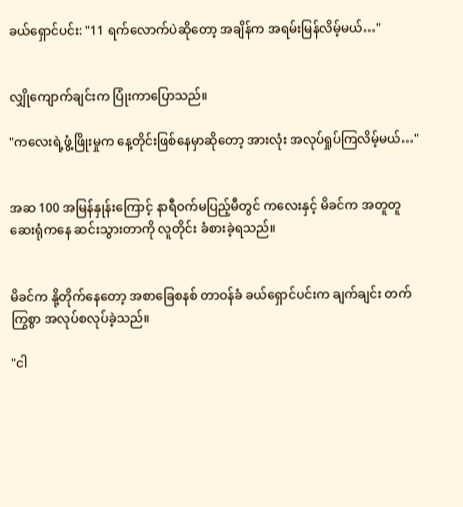ခယ်ရှောင်ပင်း: "11 ရက်လောက်ပဲဆိုတော့ အချိန်က အရမ်းမြန်လိမ့်မယ်…"


လျှိုကျောက်ချင်းက ပြုံးကာပြောသည်။

"ကလေးရဲ့ဖွံ့ဖြိုးမှုက နေ့တိုင်းဖြစ်နေမှာဆိုတော့ အားလုံး အလုပ်ရှုပ်ကြလိမ့်မယ်…"


အဆ 100 အမြန်နှုန်းကြောင့် နာရီဝက်မပြည့်မီတွင် ကလေးနှင့် မိခင်က အတူတူ ဆေးရုံကနေ ဆင်းသွားတာကို လူတိုင်း ခံစားခဲ့ရသည်။


မိခင်က နို့တိုက်နေတော့ အစာခြေစနစ် တာဝန်ခံ ခယ်ရှောင်ပင်းက ချက်ချင်း တက်ကြွစွာ အလုပ်စလုပ်ခဲ့သည်။

"ငါ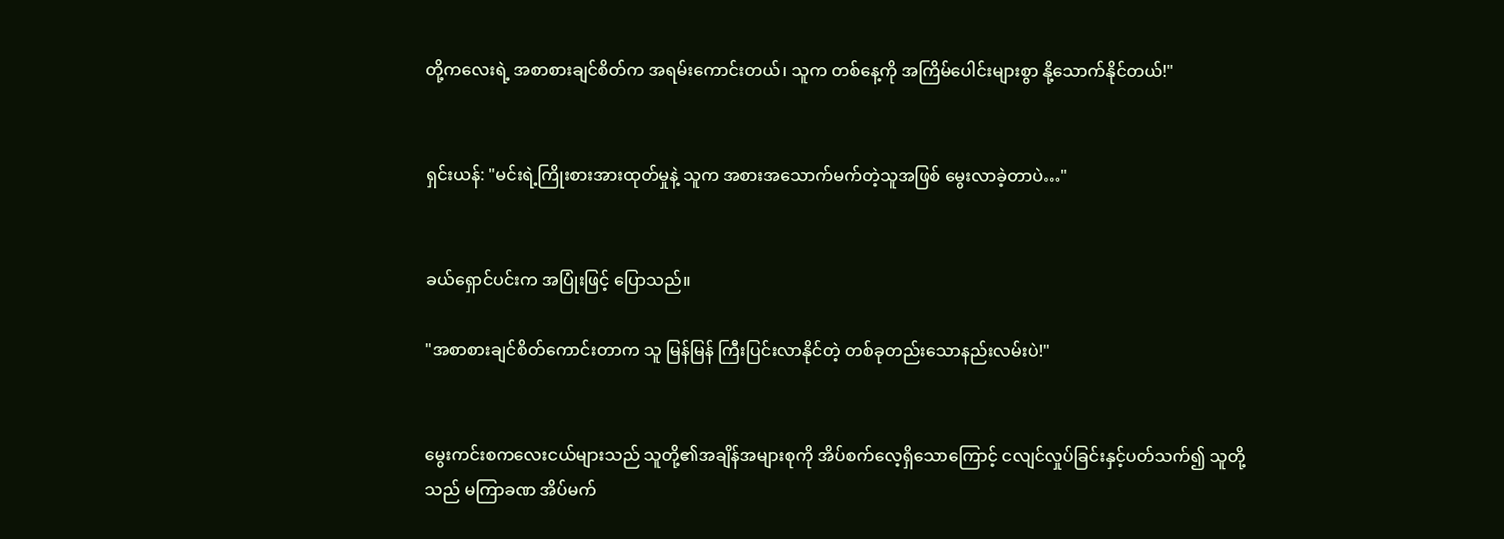တို့ကလေးရဲ့ အစာစားချင်စိတ်က အရမ်းကောင်းတယ်၊ သူက တစ်နေ့ကို အကြိမ်ပေါင်းများစွာ နို့သောက်နိုင်တယ်!"


ရှင်းယန်: "မင်းရဲ့ကြိုးစားအားထုတ်မှုနဲ့ သူက အစားအသောက်မက်တဲ့သူအဖြစ် မွေးလာခဲ့တာပဲ…"


ခယ်ရှောင်ပင်းက အပြုံးဖြင့် ပြောသည်။

"အစာစားချင်စိတ်ကောင်းတာက သူ မြန်မြန် ကြီးပြင်းလာနိုင်တဲ့ တစ်ခုတည်းသောနည်းလမ်းပဲ!"


မွေးကင်းစကလေးငယ်များသည် သူတို့၏အချိန်အများစုကို အိပ်စက်လေ့ရှိသောကြောင့် ငလျင်လှုပ်ခြင်းနှင့်ပတ်သက်၍ သူတို့သည် မကြာခဏ အိပ်မက်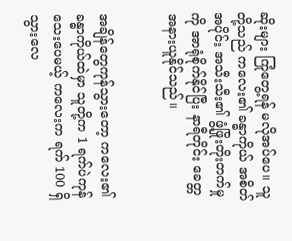ဆိုးများ ကြုံတွေ့ရန် မလိုအပ်ပေ။ သူတို့သည် ကလေး၏ ခန္ဓာကိုယ် အစိတ်အပိုင်း အသီးသီး၏ ဖွံ့ဖြိုးတိုးတက်မှုကို အာရုံစိုက်နိုင်ပြီး နာရီတိုင်း ခေတ္တအနားယူနိုင်သည်။


အချိန်တွေကုန်သွားတော့ ကလေး၏ခန္ဓာကိုယ်ထဲမှာ သူတို့က 1 ရက်ပဲကုန်သေးပေမယ့် ကလေးက ရက် 100 ရှိသွားလေ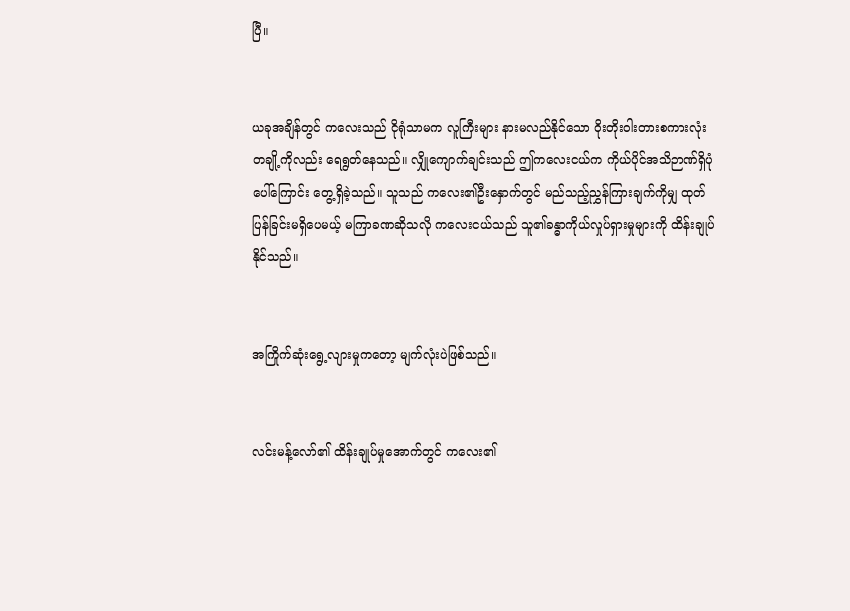ပြီ။


ယခုအချိန်တွင် ကလေးသည် ငိုရုံသာမက လူကြီးများ နားမလည်နိုင်သော ဝိုးတိုးဝါးတားစကားလုံးတချို့ကိုလည်း ရေရွတ်နေသည်။ လျှိုကျောက်ချင်းသည် ဤကလေးငယ်က ကိုယ်ပိုင်အသိဉာဏ်ရှိပုံပေါ်ကြောင်း တွေ့ရှိခဲ့သည်။ သူသည် ကလေး၏ဦးနှောက်တွင် မည်သည့်ညွှန်ကြားချက်ကိုမျှ ထုတ်ပြန်ခြင်းမရှိပေမယ့် မကြာခဏဆိုသလို ကလေးငယ်သည် သူ၏ခန္ဓာကိုယ်လှုပ်ရှားမှုများကို ထိန်းချုပ်နိုင်သည်။


အကြိုက်ဆုံးရွေ့လျားမှုကတော့ မျက်လုံးပဲဖြစ်သည်။


လင်းမန့်လော်၏ ထိန်းချုပ်မှုအောက်တွင် ကလေး၏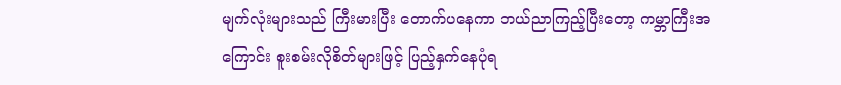မျက်လုံးများသည် ကြီးမားပြီး တောက်ပနေကာ ဘယ်ညာကြည့်ပြီးတော့ ကမ္ဘာကြီးအကြောင်း စူးစမ်းလိုစိတ်များဖြင့် ပြည့်နှက်နေပုံရ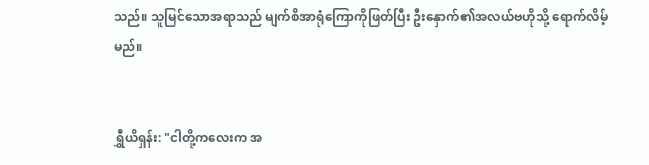သည်။ သူမြင်သောအရာသည် မျက်စိအာရုံကြောကိုဖြတ်ပြီး ဦးနှောက်၏အလယ်ဗဟိုသို့ ရောက်လိမ့်မည်။


ရွှီယိရှန်း: "ငါတို့ကလေးက အ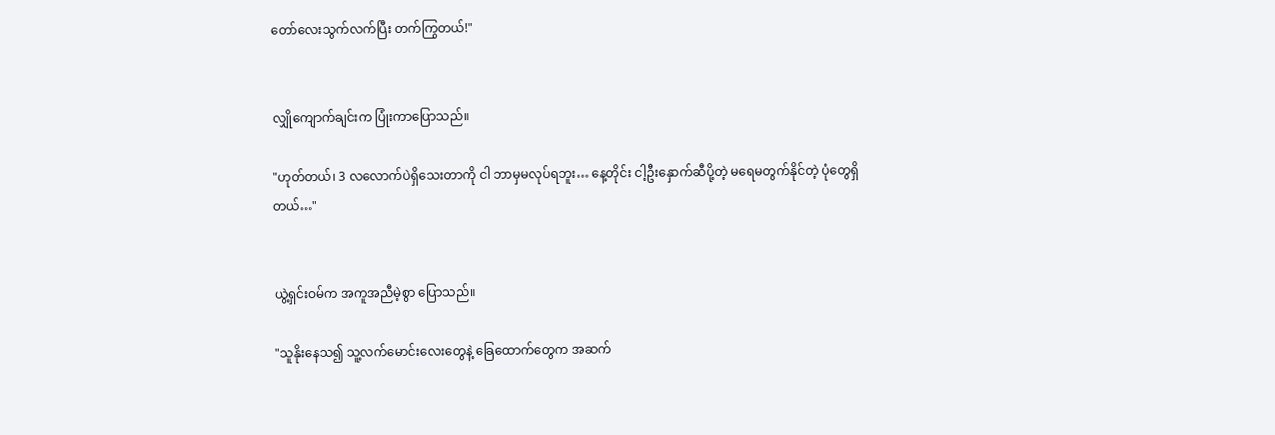တော်လေးသွက်လက်ပြီး တက်ကြွတယ်!"


လျှိုကျောက်ချင်းက ပြုံးကာပြောသည်။

"ဟုတ်တယ်၊ 3 လလောက်ပဲရှိသေးတာကို ငါ ဘာမှမလုပ်ရဘူး… နေ့တိုင်း ငါ့ဦးနှောက်ဆီပို့တဲ့ မရေမတွက်နိုင်တဲ့ ပုံတွေရှိတယ်…"


ယွဲ့ရှင်းဝမ်က အကူအညီမဲ့စွာ ပြောသည်။

"သူ‌နိုးနေသ၍ သူ့လက်မောင်းလေးတွေနဲ့ ခြေထောက်တွေက အဆက်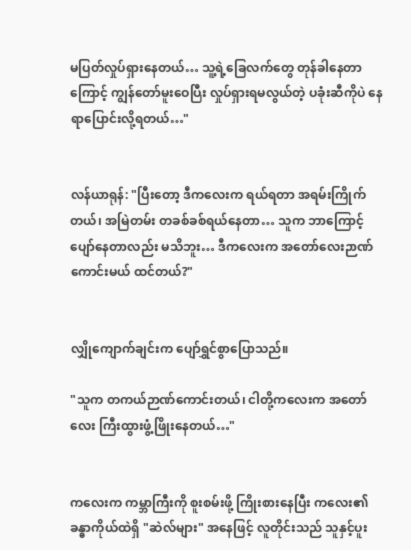မပြတ်လှုပ်ရှားနေတယ်… သူ့ရဲ့ခြေလက်တွေ တုန်ခါနေတာကြောင့် ကျွန်တော်မူးဝေပြီး လှုပ်ရှားရမလွယ်တဲ့ ပခုံးဆီကိုပဲ နေရာပြောင်းလို့ရတယ်…"


လန်ယာရုန်: "ပြီးတော့ ဒီကလေးက ရယ်ရတာ အရမ်းကြိုက်တယ်၊ အမြဲတမ်း တခစ်ခစ်ရယ်နေတာ… သူက ဘာကြောင့်ပျော်နေတာလည်း မသိဘူး… ဒီကလေးက အတော်လေးဉာဏ်ကောင်းမယ် ထင်တယ်?"


လျှိုကျောက်ချင်းက ပျော်ရွှင်စွာပြောသည်။

"သူက တကယ်ဉာဏ်ကောင်းတယ်၊ ငါတို့ကလေးက အတော်လေး ကြီးထွားဖွံ့ဖြိုးနေတယ်…"


ကလေးက ကမ္ဘာကြီးကို စူးစမ်းဖို့ ကြိုးစားနေပြီး ကလေး၏ခန္ဓာကိုယ်ထဲရှိ "ဆဲလ်များ" အနေဖြင့် လူတိုင်းသည် သူနှင့်ပူး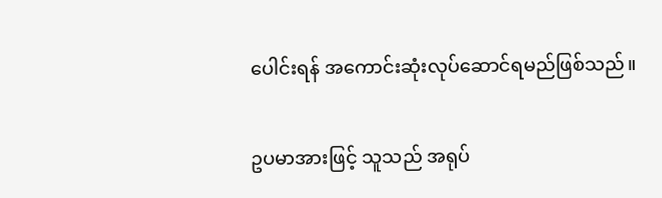ပေါင်းရန် အကောင်းဆုံးလုပ်ဆောင်ရမည်ဖြစ်သည်။


ဥပမာအားဖြင့် သူသည် အရုပ်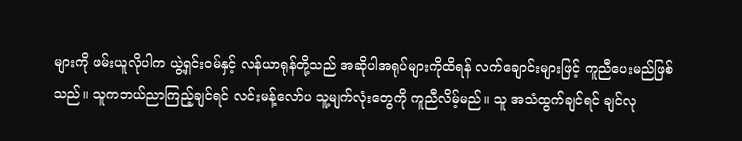များကို ဖမ်းယူလိုပါက ယွဲ့ရှင်းဝမ်နှင့် လန်ယာရုန်တို့သည် အဆိုပါအရုပ်များကိုထိရန် လက်ချောင်းများဖြင့် ကူညီပေးမည်ဖြစ်သည်။ သူကဘယ်ညာကြည့်ချင်ရင် လင်းမန့်လော်ပ သူ့မျက်လုံးတွေကို ကူညီလိမ့်မည်။ သူ အသံထွက်ချင်ရင် ချင်လု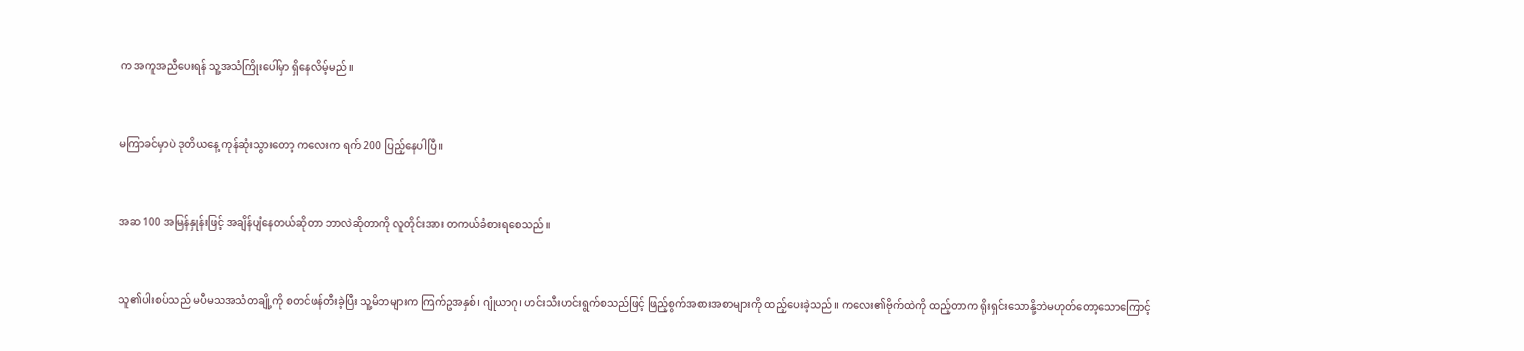က အကူအညီပေးရန် သူ့အသံကြိုးပေါ်မှာ ရှိနေလိမ့်မည်။


မကြာခင်မှာပဲ ဒုတိယနေ့ ကုန်ဆုံးသွားတော့ ကလေးက ရက် 200 ပြည့်နေပါပြီ။


အဆ 100 အမြန်နှုန်းဖြင့် အချိန်ပျံနေတယ်ဆိုတာ ဘာလဲဆိုတာကို လူတိုင်းအား တကယ်ခံစားရစေသည်။


သူ၏ပါးစပ်သည် မပီမသအသံတချို့ကို စတင်ဖန်တီးခဲ့ပြီး သူ့မိဘများက ကြက်ဥအနှစ်၊ ဂျုံယာဂု၊ ဟင်းသီးဟင်းရွက်စသည်ဖြင့် ဖြည့်စွက်အစားအစာများကို ထည့်ပေးခဲ့သည်။ ကလေး၏ဗိုက်ထဲကို ထည့်တာက ရိုးရှင်းသောနို့ဘဲမဟုတ်တော့သောကြောင့်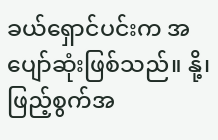ခယ်ရှောင်ပင်းက အပျော်ဆုံးဖြစ်သည်။ နို့၊ ဖြည့်စွက်အ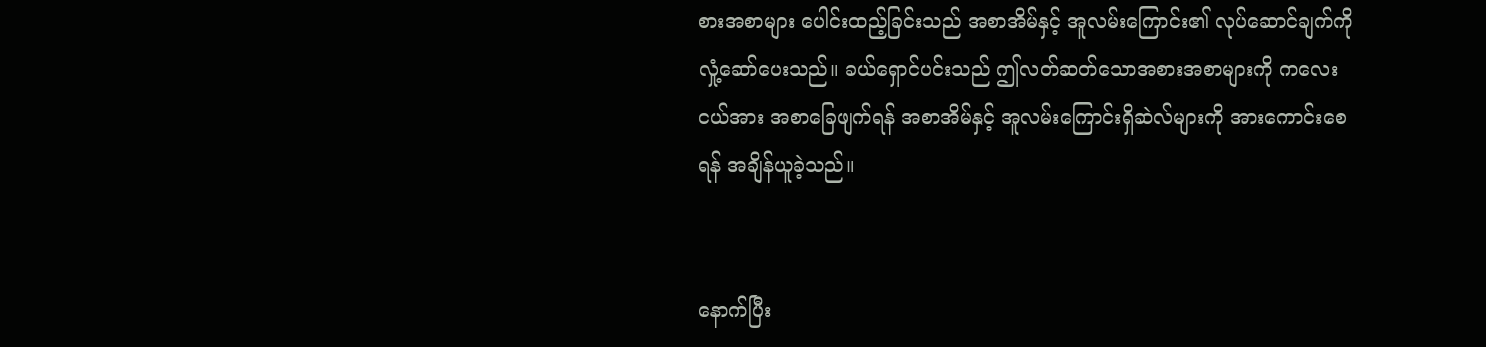စားအစာများ ပေါင်းထည့်ခြင်းသည် အစာအိမ်နှင့် အူလမ်းကြောင်း၏ လုပ်ဆောင်ချက်ကို လှုံ့ဆော်ပေးသည်။ ခယ်ရှောင်ပင်းသည် ဤလတ်ဆတ်သောအစားအစာများကို ကလေးငယ်အား အစာခြေဖျက်ရန် အစာအိမ်နှင့် အူလမ်းကြောင်းရှိဆဲလ်များကို အားကောင်းစေရန် အချိန်ယူခဲ့သည်။


နောက်ပြီး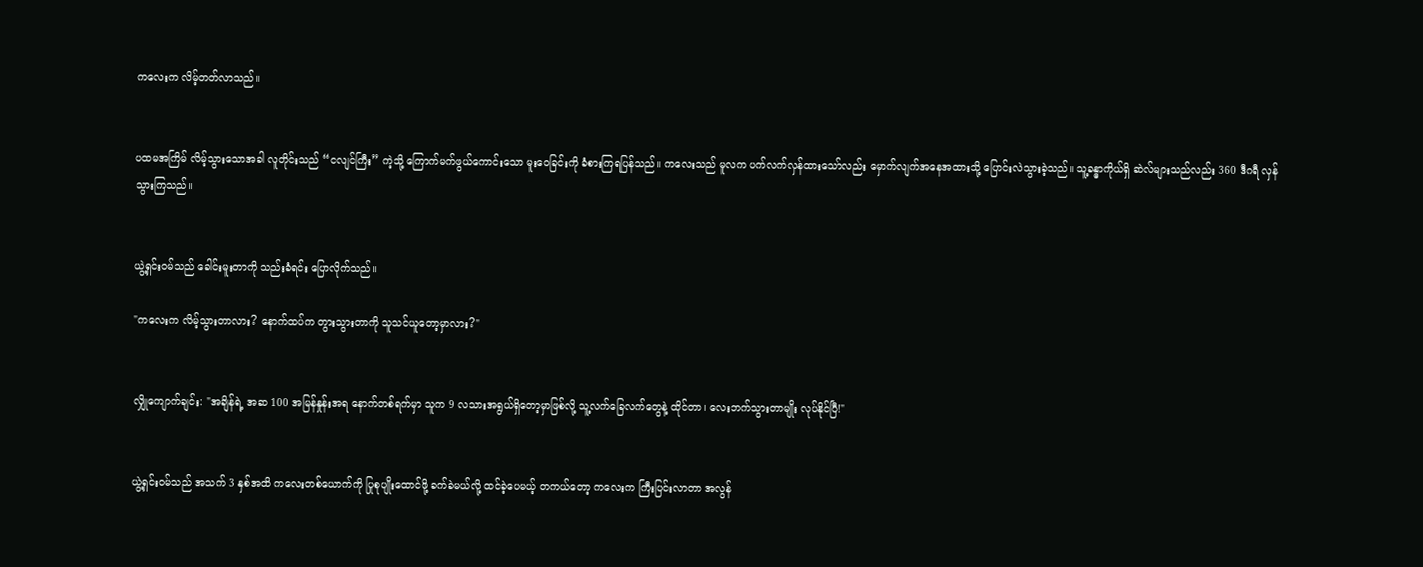ကလေးက လိမ့်တတ်လာသည်။


ပထမအကြိမ် လိမ့်သွားသောအခါ လူတိုင်းသည် “ငလျင်ကြီး” ကဲ့သို့ ကြောက်မက်ဖွယ်ကောင်းသော မူးဝေခြင်းကို ခံစားကြရပြန်သည်။ ကလေးသည် မူလက ပက်လက်လှန်ထားသော်လည်း မှောက်လျက်အနေအထားသို့ ပြောင်းလဲသွားခဲ့သည်။ သူ့ခန္ဓာကိုယ်ရှိ ဆဲလ်များသည်လည်း 360 ဒီဂရီ လှန်သွားကြသည်။


ယွဲ့ရှင်းဝမ်သည် ခေါင်းမူးတာကို သည်းခံရင်း ပြောလိုက်သည်။

"ကလေးက လိမ့်သွားတာလား? နောက်ထပ်က တွားသွားတာကို သူသင်ယူတော့မှာလား?"


လျှိုကျောက်ချင်း: "အချိန်ရဲ့ အဆ 100 အမြန်နှုန်းအရ နောက်တစ်ရက်မှာ သူက 9 လသားအရွယ်ရှိတော့မှာဖြစ်လို့ သူ့လက်ခြေလက်တွေနဲ့ ထိုင်တာ၊ လေးဘက်သွားတာမျိုး လုပ်နိုင်ပြီ!"


ယွဲ့ရှင်းဝမ်သည် အသက် 3 နှစ်အထိ ကလေးတစ်ယောက်ကို ပြုစုပျိုးထောင်ဖို့ ခက်ခဲမယ်လို့ ထင်ခဲ့ပေမယ့် တကယ်တော့ ကလေးက ကြီးပြင်းလာတာ အလွန်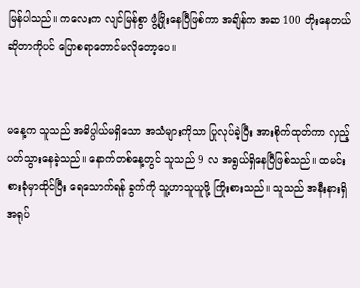မြန်ပါသည်။ ကလေးက လျင်မြန်စွာ ဖွံ့ဖြိုးနေပြီဖြစ်ကာ အချိန်က အဆ 100 တိုးနေတယ်ဆိုတာကိုပင် ပြောစရာတောင်မလိုတော့ပေ။


မနေ့က သူသည် အဓိပ္ပါယ်မရှိသော အသံများကိုသာ ပြုလုပ်ခဲ့ပြီး အားစိုက်ထုတ်ကာ လှည့်ပတ်သွားနေခဲ့သည်။ နောက်တစ်နေ့တွင် သူသည် 9 လ အရွယ်ရှိနေပြီဖြစ်သည်။ ထမင်းစားခုံမှာထိုင်ပြီး ရေသောက်ရန် ခွက်ကို သူ့ဟာသူယူဖို့ ကြိုးစားသည်။ သူသည် အနီးနားရှိ အရုပ်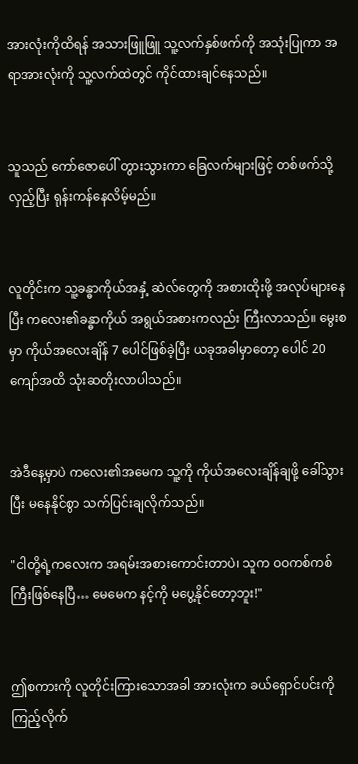အားလုံးကိုထိရန် အသားဖြူဖြူ သူ့လက်နှစ်ဖက်ကို အသုံးပြုကာ အရာအားလုံးကို သူ့လက်ထဲတွင် ကိုင်ထားချင်နေသည်။


သူသည် ကော်ဇောပေါ် တွားသွားကာ ခြေလက်များဖြင့် တစ်ဖက်သို့လှည့်ပြီး ရုန်းကန်နေလိမ့်မည်။


လူတိုင်းက သူ့ခန္ဓာကိုယ်အနှံ့ ဆဲလ်တွေကို အစားထိုးဖို့ အလုပ်များနေပြီး ကလေး၏ခန္ဓာကိုယ် အရွယ်အစားကလည်း ကြီးလာသည်။ မွေးစမှာ ကိုယ်အလေးချိန် 7 ပေါင်ဖြစ်ခဲ့ပြီး ယခုအခါမှာတော့ ပေါင် 20 ကျော်အထိ သုံးဆတိုးလာပါသည်။


အဲဒီနေ့မှာပဲ ကလေး၏အမေက သူ့ကို ကိုယ်အလေးချိန်ချဖို့ ခေါ်သွားပြီး မနေနိုင်စွာ သက်ပြင်းချလိုက်သည်။

"ငါတို့ရဲ့ကလေးက အရမ်းအစားကောင်းတာပဲ၊ သူက ဝဝကစ်ကစ်ကြီးဖြစ်နေပြီ… မေမေက နင့်ကို မပွေ့နိုင်တော့ဘူး!"


ဤစကားကို လူတိုင်းကြားသောအခါ အားလုံးက ခယ်ရှောင်ပင်းကို ကြည့်လိုက်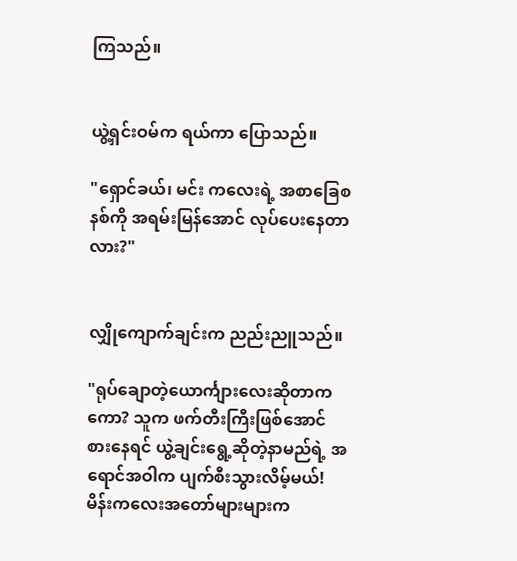ကြသည်။


ယွဲ့ရှင်းဝမ်က ရယ်ကာ ပြောသည်။

"ရှောင်ခယ်၊ မင်း ကလေးရဲ့ အစာခြေစနစ်ကို အရမ်းမြန်အောင် လုပ်ပေးနေတာလား?"


လျှိုကျောက်ချင်းက ညည်းညူသည်။

"ရုပ်ချောတဲ့ယောင်္ကျားလေးဆိုတာကကော? သူက ဖက်တီးကြီးဖြစ်အောင် စားနေရင် ယွဲ့ချင်းရွေ့ဆိုတဲ့နာမည်ရဲ့ အရောင်အဝါက ပျက်စီးသွားလိမ့်မယ်! မိန်းကလေးအတော်များများက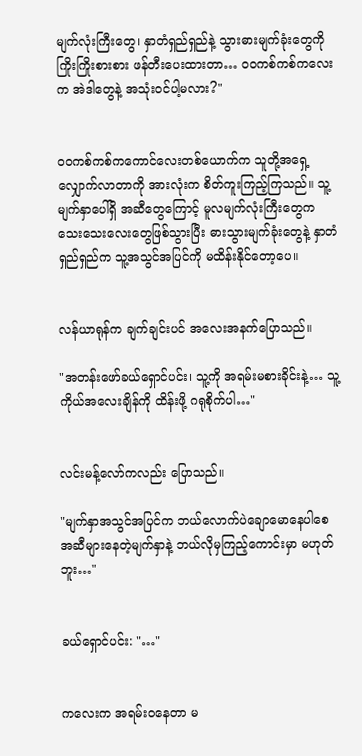မျက်လုံးကြီးတွေ၊ နှာတံရှည်ရှည်နဲ့ သွားဓားမျက်ခုံးတွေကို ကြိုးကြိုးစားစား ဖန်တီးပေးထားတာ… ဝဝကစ်ကစ်ကလေးက အဲဒါတွေနဲ့ အသုံးဝင်ပါ့မလား?"


ဝဝကစ်ကစ်ကကောင်လေးတစ်ယောက်က သူတို့အရှေ့လျှောက်လာတာကို အားလုံးက စိတ်ကူးကြည့်ကြသည်။ သူ့မျက်နှာပေါ်ရှိ အဆီတွေကြောင့် မူလမျက်လုံးကြီးတွေက သေးသေးလေးတွေဖြစ်သွားပြီး ဓားသွားမျက်ခုံးတွေနဲ့ နှာတံရှည်ရှည်က သူ့အသွင်အပြင်ကို မထိန်းနိုင်တော့ပေ။


လန်ယာရုန်က ချက်ချင်းပင် အလေးအနက်ပြောသည်။

"အတန်းဖော်ခယ်ရှောင်ပင်း၊ သူ့ကို အရမ်းမစားခိုင်းနဲ့… သူ့ကိုယ်အလေးချိန်ကို ထိန်းဖို့ ဂရုစိုက်ပါ…"


လင်းမန့်လော်ကလည်း ပြောသည်။

"မျက်နှာအသွင်အပြင်က ဘယ်လောက်ပဲချောမောနေပါစေ အဆီများနေတဲ့မျက်နှာနဲ့ ဘယ်လိုမှကြည့်ကောင်းမှာ မဟုတ်ဘူး…"


ခယ်ရှောင်ပင်း: "…"


ကလေးက အရမ်းဝနေတာ မ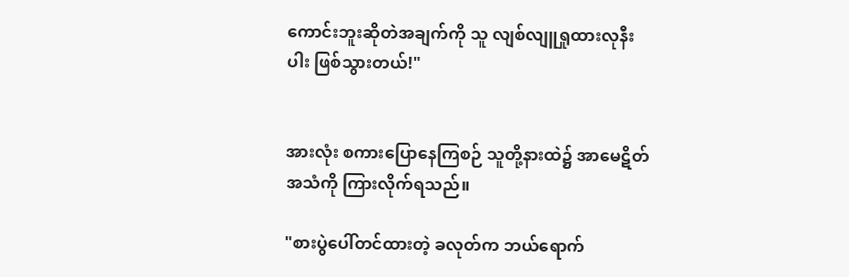ကောင်းဘူးဆိုတဲအချက်ကို သူ လျစ်လျူရှုထားလုနီးပါး ဖြစ်သွားတယ်!"


အားလုံး စကားပြောနေကြစဉ် သူတို့နားထဲ၌ အာမေဋိတ်အသံကို ကြားလိုက်ရသည်။

"စားပွဲပေါ်တင်ထားတဲ့ ခလုတ်က ဘယ်ရောက်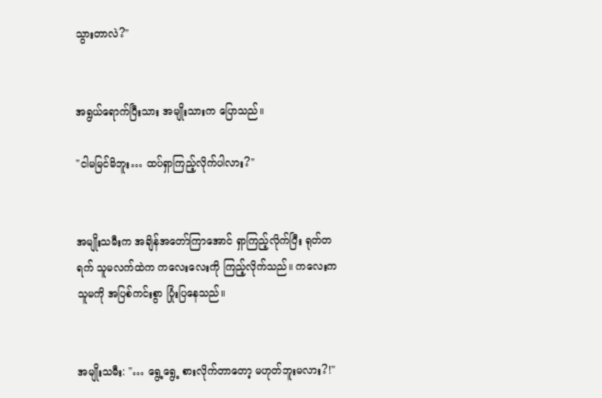သွားတာလဲ?"


အရွယ်ရောက်ပြီးသား အမျိုးသားက ပြောသည်။

"ငါမမြင်မိဘူး… ထပ်ရှာကြည့်လိုက်ပါလား?"


အမျိုးသမီးက အချိန်အတော်ကြာအောင် ရှာကြည့်လိုက်ပြီး ရုတ်တရက် သူမလက်ထဲက ကလေးလေးကို ကြည့်လိုက်သည်။ ကလေးက သူမကို အပြစ်ကင်းစွာ ပြုံးပြနေသည်။


အမျိုးသမီး: "… ရွေ့ရွေ့ စားလိုက်တာတော့ မဟုတ်ဘူးမလား?!"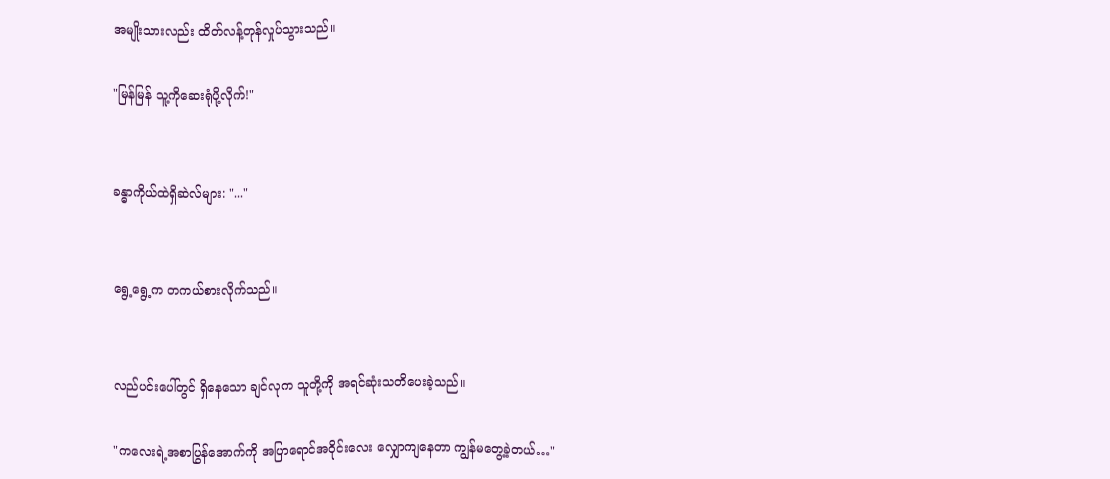အမျိုးသားလည်း ထိတ်လန့်တုန်လှုပ်သွားသည်။

"မြန်မြန် သူ့ကိုဆေးရုံပို့လိုက်!"


ခန္ဓာကိုယ်ထဲရှိဆဲလ်များ: "..."


ရွေ့ရွေ့က တကယ်စားလိုက်သည်။


လည်ပင်းပေါ်တွင် ရှိနေသော ချင်လုက သူတို့ကို အရင်ဆုံးသတိပေးခဲ့သည်။

"ကလေးရဲ့အစာပြွန်အောက်ကို အပြာရောင်အဝိုင်းလေး လျှောကျနေတာ ကျွန်မတွေ့ခဲ့တယ်…"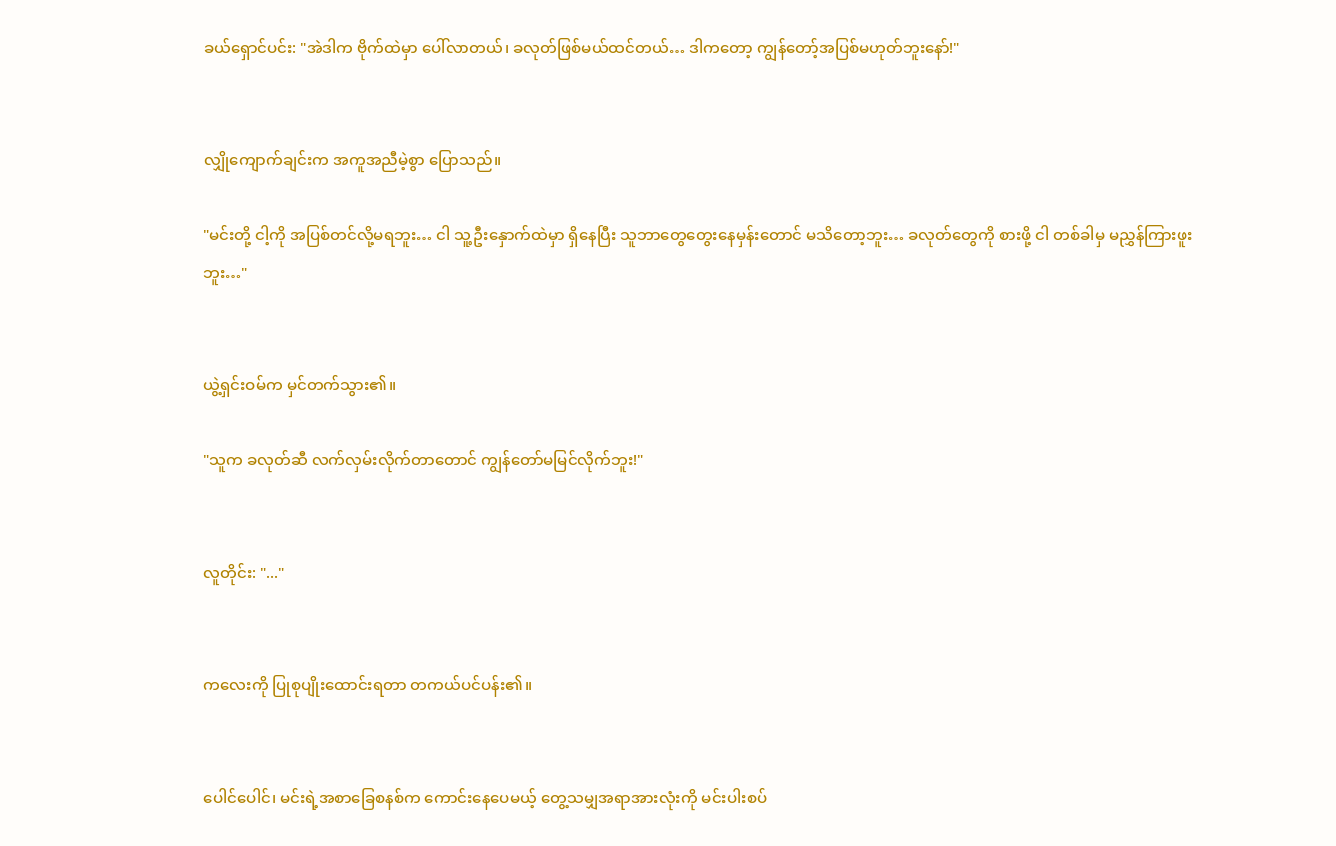ခယ်ရှောင်ပင်း: "အဲဒါက ဗိုက်ထဲမှာ ပေါ်လာတယ်၊ ခလုတ်ဖြစ်မယ်ထင်တယ်… ဒါကတော့ ကျွန်တော့်အပြစ်မဟုတ်ဘူးနော်!"


လျှိုကျောက်ချင်းက အကူအညီမဲ့စွာ ပြောသည်။

"မင်းတို့ ငါ့ကို အပြစ်တင်လို့မရဘူး… ငါ သူ့ဦးနှောက်ထဲမှာ ရှိနေပြီး သူဘာတွေတွေးနေမှန်းတောင် မသိတော့ဘူး… ခလုတ်တွေကို စားဖို့ ငါ တစ်ခါမှ မညွှန်ကြားဖူးဘူး…"


ယွဲ့ရှင်းဝမ်က မှင်တက်သွား၏။

"သူက ခလုတ်ဆီ လက်လှမ်းလိုက်တာတောင် ကျွန်တော်မမြင်လိုက်ဘူး!"


လူတိုင်း: "..."


ကလေးကို ပြုစုပျိုးထောင်းရတာ တကယ်ပင်ပန်း၏။


ပေါင်ပေါင်၊ မင်းရဲ့အစာခြေစနစ်က ကောင်းနေပေမယ့် တွေ့သမျှအရာအားလုံးကို မင်းပါးစပ်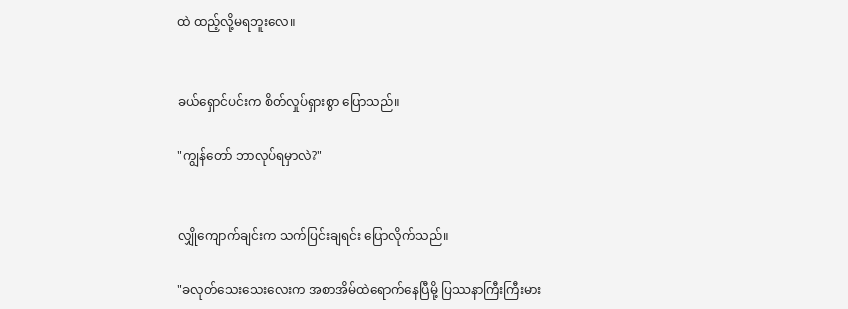ထဲ ထည့်လို့မရဘူးလေ။


ခယ်ရှောင်ပင်းက စိတ်လှုပ်ရှားစွာ ပြောသည်။

"ကျွန်တော် ဘာလုပ်ရမှာလဲ?"


လျှိုကျောက်ချင်းက သက်ပြင်းချရင်း ပြောလိုက်သည်။

"ခလုတ်သေးသေးလေးက အစာအိမ်ထဲရောက်နေပြီမို့ ပြဿနာကြီးကြီးမား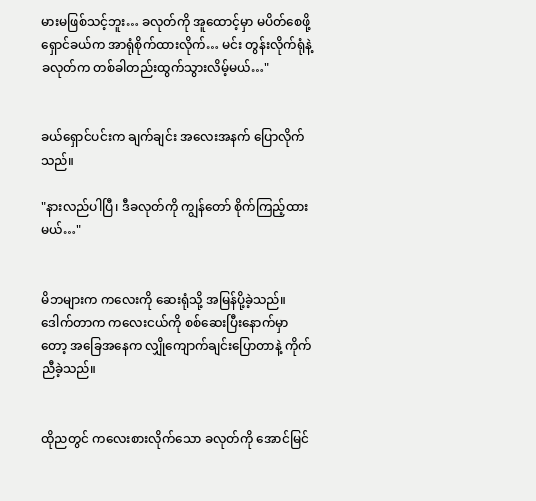မားမဖြစ်သင့်ဘူး… ခလုတ်ကို အူထောင့်မှာ မပိတ်စေဖို့ ရှောင်ခယ်က အာရုံစိုက်ထားလိုက်… မင်း တွန်းလိုက်ရုံနဲ့ ခလုတ်က တစ်ခါတည်းထွက်သွားလိမ့်မယ်…"


ခယ်ရှောင်ပင်းက ချက်ချင်း အလေးအနက် ပြောလိုက်သည်။

"နားလည်ပါပြီ၊ ဒီခလုတ်ကို ကျွန်တော် စိုက်ကြည့်ထားမယ်…"


မိဘများက ကလေးကို ဆေးရုံသို့ အမြန်ပို့ခဲ့သည်။ ဒေါက်တာက ကလေးငယ်ကို စစ်ဆေးပြီးနောက်မှာတော့ အခြေအနေက လျှိုကျောက်ချင်းပြောတာနဲ့ ကိုက်ညီခဲ့သည်။


ထိုညတွင် ကလေးစားလိုက်သော ခလုတ်ကို အောင်မြင်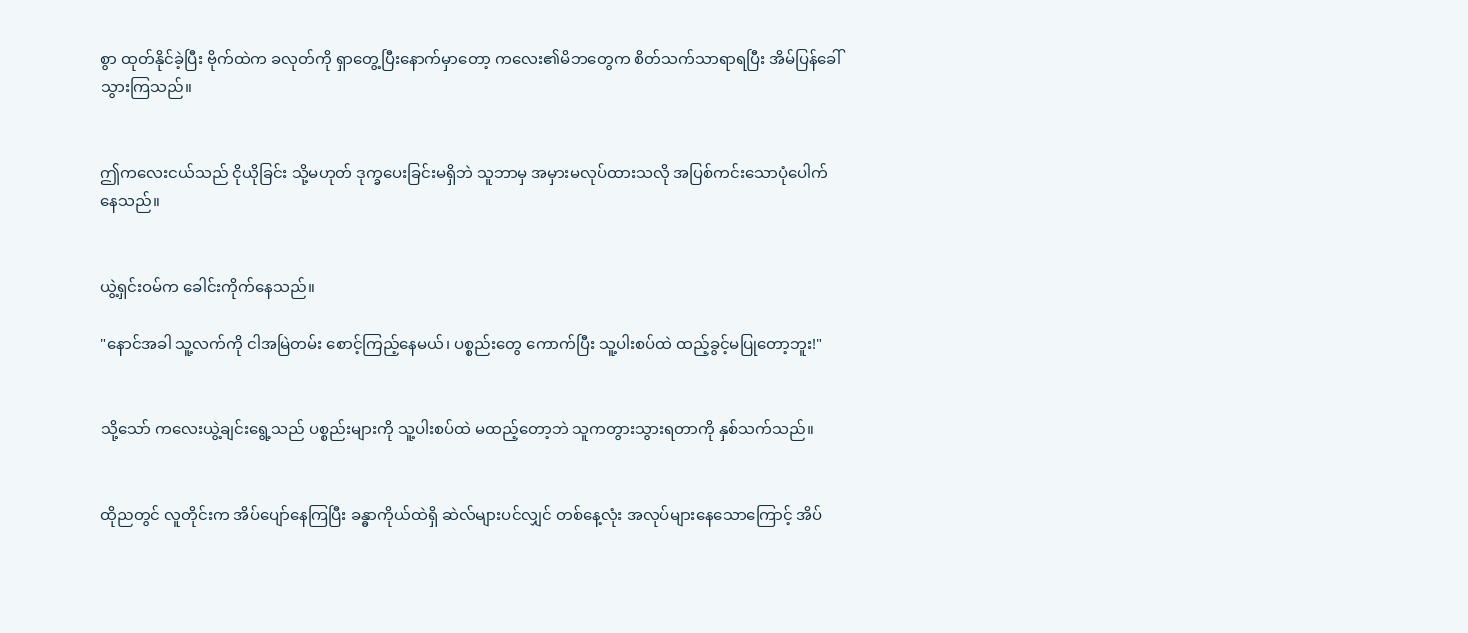စွာ ထုတ်နိုင်ခဲ့ပြီး ဗိုက်ထဲက ခလုတ်ကို ရှာတွေ့ပြီးနောက်မှာတော့ ကလေး၏မိဘတွေက စိတ်သက်သာရာရပြီး အိမ်ပြန်ခေါ်သွားကြသည်။


ဤကလေးငယ်သည် ငိုယိုခြင်း သို့မဟုတ် ဒုက္ခပေးခြင်းမရှိဘဲ သူဘာမှ အမှားမလုပ်ထားသလို အပြစ်ကင်းသောပုံပေါက်နေသည်။


ယွဲ့ရှင်းဝမ်က ခေါင်းကိုက်နေသည်။

"နောင်အခါ သူ့လက်ကို ငါအမြဲတမ်း စောင့်ကြည့်နေမယ်၊ ပစ္စည်းတွေ ကောက်ပြီး သူ့ပါးစပ်ထဲ ထည့်ခွင့်မပြုတော့ဘူး!"


သို့သော် ကလေးယွဲ့ချင်းရွေ့သည် ပစ္စည်းများကို သူ့ပါးစပ်ထဲ မထည့်တော့ဘဲ သူကတွားသွားရတာကို နှစ်သက်သည်။


ထိုညတွင် လူတိုင်းက အိပ်ပျော်နေကြပြီး ခန္ဓာကိုယ်ထဲရှိ ဆဲလ်များပင်လျှင် တစ်နေ့လုံး အလုပ်များနေသောကြောင့် အိပ်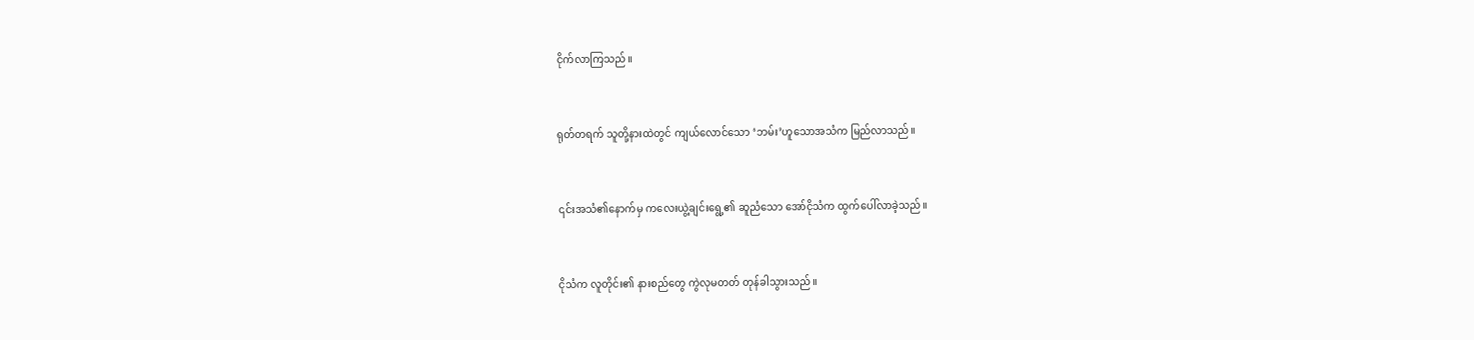ငိုက်လာကြသည်။


ရုတ်တရက် သူတို့နားထဲတွင် ကျယ်လောင်သော ‘ဘမ်း’ဟူသောအသံက မြည်လာသည်။


၎င်းအသံ၏နောက်မှ ကလေးယွဲ့ချင်းရွေ့၏ ဆူညံသော အော်ငိုသံက ထွက်ပေါ်လာခဲ့သည်။


ငိုသံက လူတိုင်း၏ နားစည်တွေ ကွဲလုမတတ် တုန်ခါသွားသည်။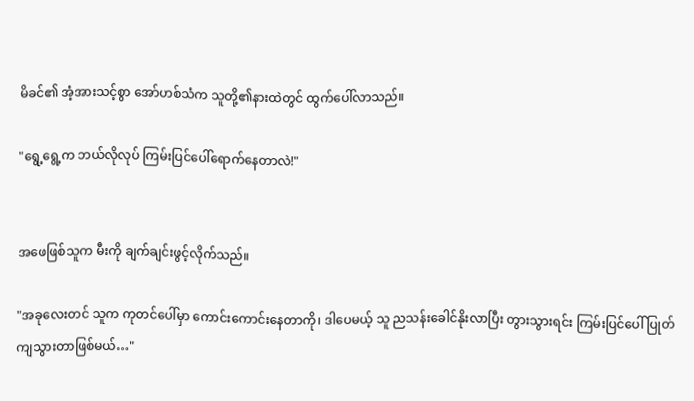မိခင်၏ အံ့အားသင့်စွာ အော်ဟစ်သံက သူတို့၏နားထဲတွင် ထွက်ပေါ်လာသည်။

"ရွေ့ရွေ့က ဘယ်လိုလုပ် ကြမ်းပြင်ပေါ်ရောက်နေတာလဲ!"


အဖေဖြစ်သူက မီးကို ချက်ချင်းဖွင့်လိုက်သည်။

"အခုလေးတင် သူက ကုတင်ပေါ်မှာ ကောင်းကောင်းနေတာကို၊ ဒါပေမယ့် သူ ညသန်းခေါင်နိုးလာပြီး တွားသွားရင်း ကြမ်းပြင်ပေါ် ပြုတ်ကျသွားတာဖြစ်မယ်…"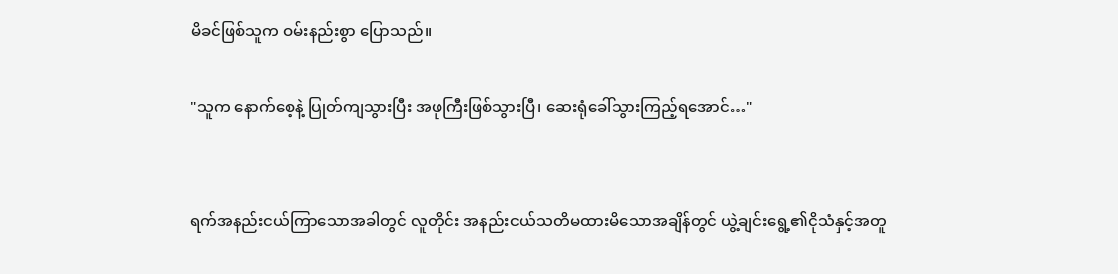မိခင်ဖြစ်သူက ဝမ်းနည်းစွာ ပြောသည်။

"သူက နောက်စေ့နဲ့ ပြုတ်ကျသွားပြီး အဖုကြီးဖြစ်သွားပြီ၊ ဆေးရုံခေါ်သွားကြည့်ရအောင်…"


ရက်အနည်းငယ်ကြာသောအခါတွင် လူတိုင်း အနည်းငယ်သတိမထားမိသောအချိန်တွင် ယွဲ့ချင်းရွေ့၏ငိုသံနှင့်အတူ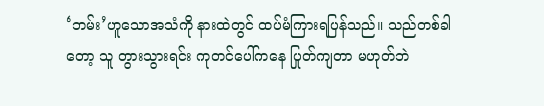‘ဘမ်း’ဟူသောအသံကို နားထဲတွင် ထပ်မံကြားရပြန်သည်။ သည်တစ်ခါတော့ သူ တွားသွားရင်း ကုတင်ပေါ်ကနေ ပြုတ်ကျတာ မဟုတ်ဘဲ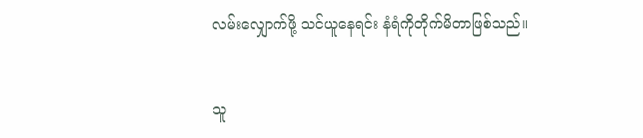လမ်းလျှောက်ဖို့ သင်ယူနေရင်း နံရံကိုတိုက်မိတာဖြစ်သည်။


သူ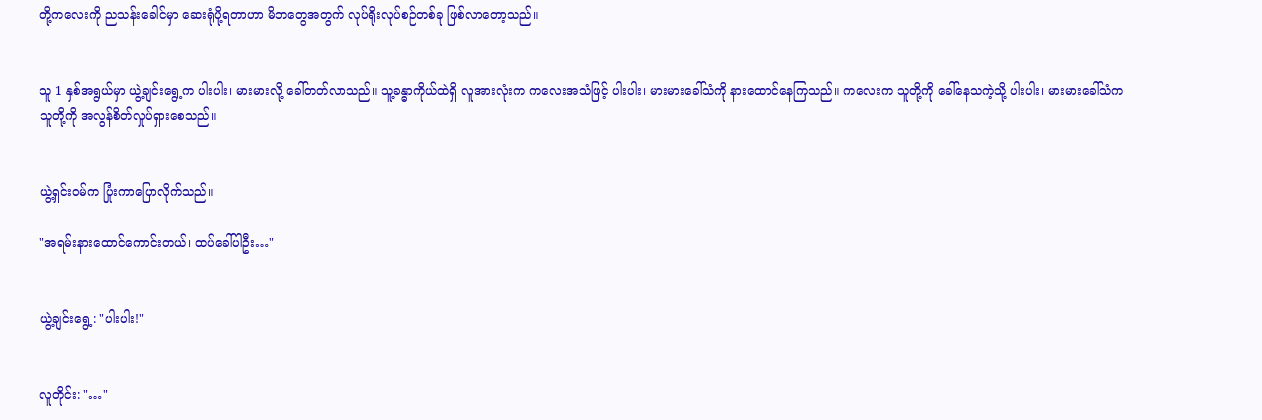တို့ကလေးကို ညသန်းခေါင်မှာ ဆေးရုံပို့ရတာဟာ မိဘတွေအတွက် လုပ်ရိုးလုပ်စဉ်တစ်ခု ဖြစ်လာတော့သည်။


သူ 1 နှစ်အရွယ်မှာ ယွဲ့ချင်းရွေ့က ပါးပါး၊ မားမားလို့ ခေါ်တတ်လာသည်။ သူ့ခန္ဓာကိုယ်ထဲရှိ လူအားလုံးက ကလေးအသံဖြင့် ပါးပါး၊ မားမားခေါ်သံကို နားထောင်နေကြသည်။ ကလေးက သူတို့ကို ခေါ်နေသကဲ့သို့ ပါးပါး၊ မားမားခေါ်သံက သူတို့ကို အလွန်စိတ်လှုပ်ရှားစေသည်။


ယွဲ့ရှင်းဝမ်က ပြုံးကာပြောလိုက်သည်။

"အရမ်းနားထောင်ကောင်းတယ်၊ ထပ်ခေါ်ပါဦး…"


ယွဲ့ချင်းရွေ့: "ပါးပါး!"


လူတိုင်း: "…"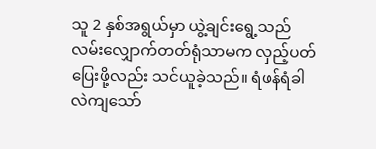သူ 2 နှစ်အရွယ်မှာ ယွဲ့ချင်းရွေ့သည် လမ်းလျှောက်တတ်ရုံသာမက လှည့်ပတ်ပြေးဖို့လည်း သင်ယူခဲ့သည်။ ရံဖန်ရံခါ လဲကျသော်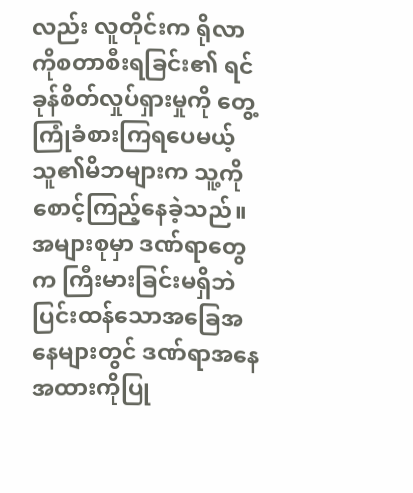လည်း လူတိုင်းက ရိုလာကိုစတာစီးရခြင်း၏ ရင်ခုန်စိတ်လှုပ်ရှားမှုကို တွေ့ကြုံခံစားကြရပေမယ့် သူ၏မိဘများက သူ့ကို စောင့်ကြည့်နေခဲ့သည်။ အများစုမှာ ဒဏ်ရာ‌တွေက ကြီးမားခြင်းမရှိဘဲ ပြင်းထန်သောအခြေအနေများတွင် ဒဏ်ရာအနေအထားကိုပြု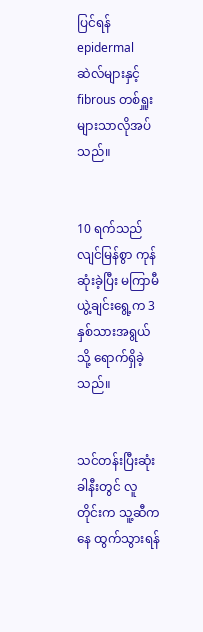ပြင်ရန် epidermal ဆဲလ်များနှင့် fibrous တစ်ရှူးများသာလိုအပ်သည်။


10 ရက်သည် လျင်မြန်စွာ ကုန်ဆုံးခဲ့ပြီး မကြာမီ ယွဲ့ချင်းရွေ့က 3 နှစ်သားအရွယ်သို့ ရောက်ရှိခဲ့သည်။


သင်တန်းပြီးဆုံးခါနီးတွင် လူတိုင်းက သူ့ဆီကနေ ထွက်သွားရန်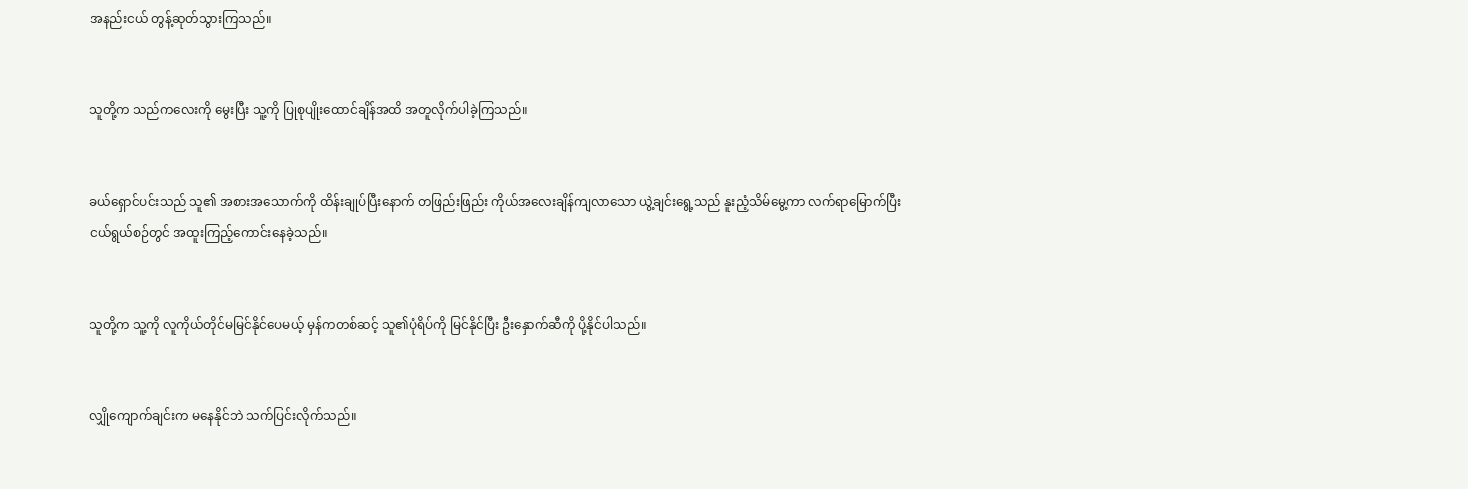အနည်းငယ် တွန့်ဆုတ်သွားကြသည်။


သူတို့က သည်ကလေးကို မွေးပြီး သူ့ကို ပြုစုပျိုးထောင်ချိန်အထိ အတူလိုက်ပါခဲ့ကြသည်။


ခယ်ရှောင်ပင်းသည် သူ၏ အစားအသောက်ကို ထိန်းချုပ်ပြီးနောက် တဖြည်းဖြည်း ကိုယ်အလေးချိန်ကျလာသော ယွဲ့ချင်းရွေ့သည် နူးညံ့သိမ်မွေ့ကာ လက်ရာမြောက်ပြီး ငယ်ရွယ်စဉ်တွင် အထူးကြည့်ကောင်းနေခဲ့သည်။


သူတို့က သူ့ကို လူကိုယ်တိုင်မမြင်နိုင်ပေမယ့် မှန်ကတစ်ဆင့် သူ၏ပုံရိပ်ကို မြင်နိုင်ပြီး ဦးနှောက်ဆီကို ပို့နိုင်ပါသည်။


လျှိုကျောက်ချင်းက မနေနိုင်ဘဲ သက်ပြင်းလိုက်သည်။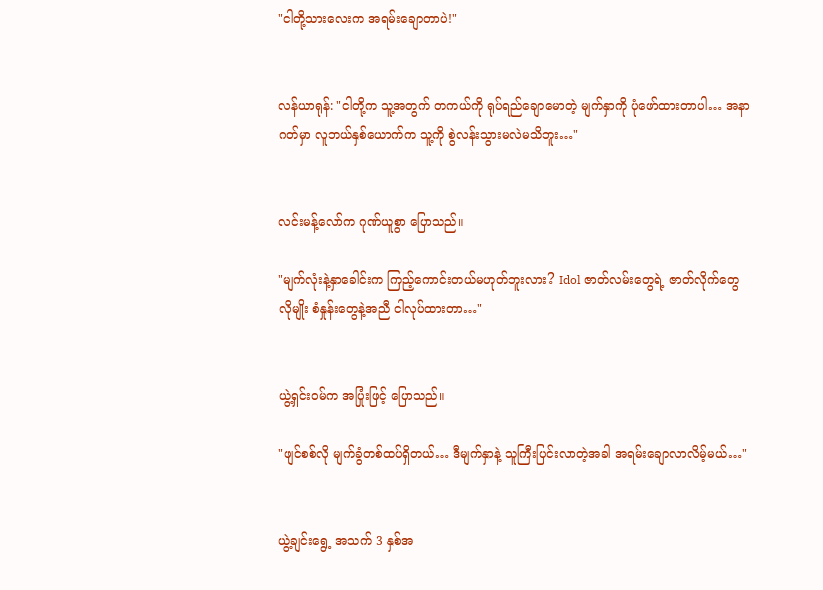"ငါတို့သားလေးက အရမ်းချောတာပဲ!"


လန်ယာရုန်: "ငါတို့က သူ့အတွက် တကယ်ကို ရုပ်ရည်ချောမောတဲ့ မျက်နှာကို ပုံဖော်ထားတာပါ… အနာဂတ်မှာ လူဘယ်နှစ်ယောက်က သူ့ကို စွဲလန်းသွားမလဲမသိဘူး…"


လင်းမန့်လော်က ဂုဏ်ယူစွာ ပြောသည်။

"မျက်လုံးနဲ့နှာခေါင်းက ကြည့်ကောင်းတယ်မဟုတ်ဘူးလား? Idol ဇာတ်လမ်းတွေရဲ့ ဇာတ်လိုက်တွေလိုမျိုး စံနှုန်းတွေနဲ့အညီ ငါလုပ်ထားတာ…"


ယွဲ့ရှင်းဝမ်က အပြုံးဖြင့် ပြောသည်။

"ဖျင်စစ်လို မျက်ခွံတစ်ထပ်ရှိတယ်… ဒီမျက်နှာနဲ့ သူကြီးပြင်းလာတဲ့အခါ အရမ်းချောလာလိမ့်မယ်…"


ယွဲ့ချင်းရွေ့ အသက် 3 နှစ်အ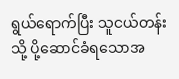ရွယ်ရောက်ပြီး သူငယ်တန်းသို့ ပို့ဆောင်ခံရသောအ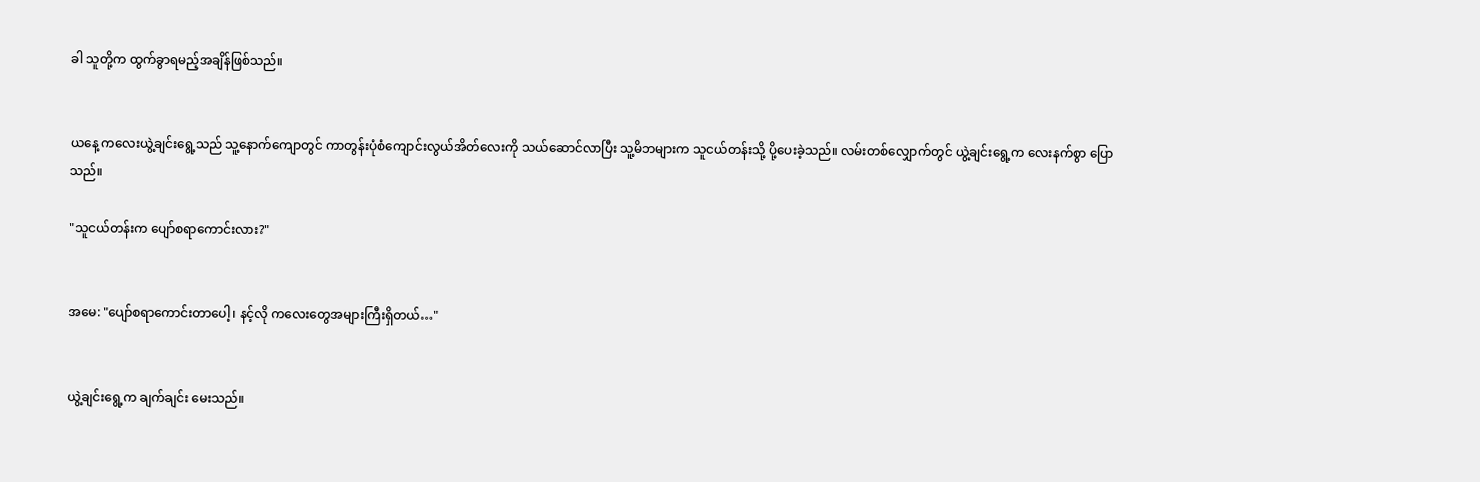ခါ သူတို့က ထွက်ခွာရမည့်အချိန်ဖြစ်သည်။


ယနေ့ ကလေးယွဲ့ချင်းရွေ့သည် သူ့နောက်ကျောတွင် ကာတွန်းပုံစံကျောင်းလွယ်အိတ်လေးကို သယ်ဆောင်လာပြီး သူ့မိဘများက သူငယ်တန်းသို့ ပို့ပေးခဲ့သည်။ လမ်းတစ်လျှောက်တွင် ယွဲ့ချင်းရွေ့က လေးနက်စွာ ပြောသည်။

"သူငယ်တန်းက ပျော်စရာကောင်းလား?"


အမေ: "ပျော်စရာကောင်းတာပေါ့၊ နင့်လို ကလေးတွေအများကြီးရှိတယ်…"


ယွဲ့ချင်းရွေ့က ချက်ချင်း မေးသည်။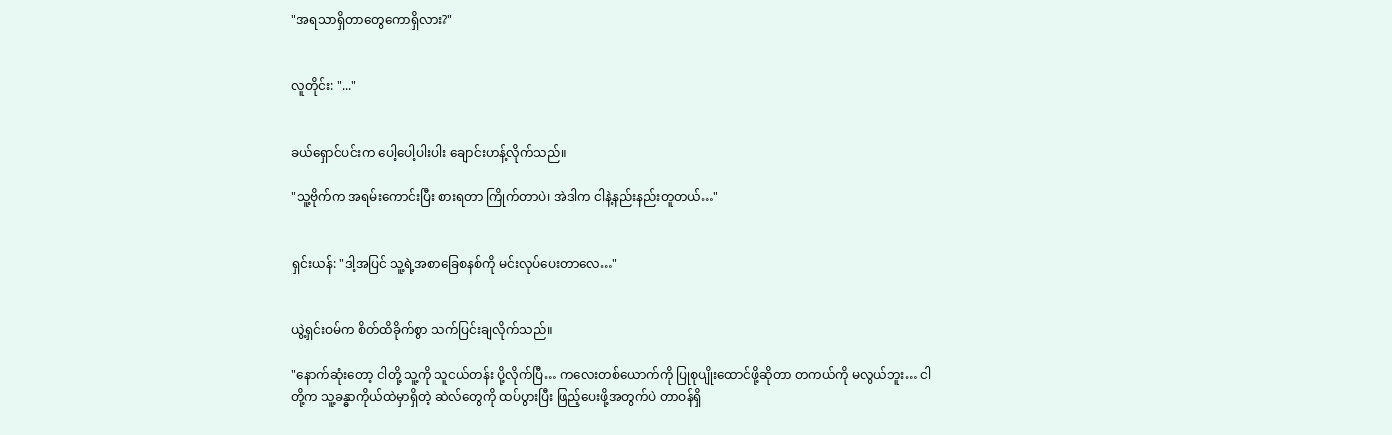"အရသာရှိတာတွေကောရှိလား?"


လူတိုင်း: "..."


ခယ်ရှောင်ပင်းက ပေါ့ပေါ့ပါးပါး ချောင်းဟန့်လိုက်သည်။

"သူ့ဗိုက်က အရမ်းကောင်းပြီး စားရတာ ကြိုက်တာပဲ၊ အဲဒါက ငါနဲ့နည်းနည်းတူတယ်…"


ရှင်းယန်: "ဒါ့အပြင် သူ့ရဲ့အစာခြေစနစ်ကို မင်းလုပ်ပေးတာလေ…"


ယွဲ့ရှင်းဝမ်က စိတ်ထိခိုက်စွာ သက်ပြင်းချလိုက်သည်။

"နောက်ဆုံးတော့ ငါတို့ သူ့ကို သူငယ်တန်း ပို့လိုက်ပြီ… ကလေးတစ်ယောက်ကို ပြုစုပျိုးထောင်ဖို့ဆိုတာ တကယ်ကို မလွယ်ဘူး… ငါတို့က သူ့ခန္ဓာကိုယ်ထဲမှာရှိတဲ့ ဆဲလ်တွေကို ထပ်ပွားပြီး ဖြည့်ပေးဖို့အတွက်ပဲ တာဝန်ရှိ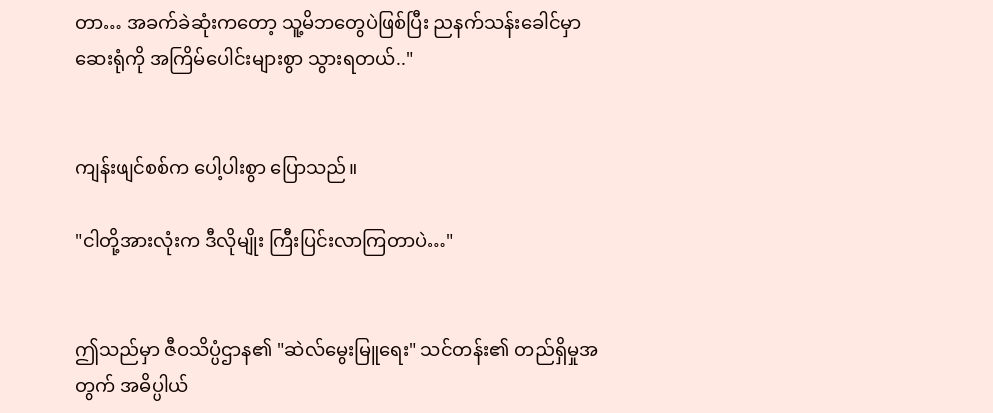တာ… အခက်ခဲဆုံးကတော့ သူ့မိဘတွေပဲဖြစ်ပြီး ညနက်သန်းခေါင်မှာ ဆေးရုံကို အကြိမ်ပေါင်းများစွာ သွားရတယ်.."


ကျန်းဖျင်စစ်က ပေါ့ပါးစွာ ပြောသည်။

"ငါတို့အားလုံးက ဒီလိုမျိုး ကြီးပြင်းလာကြတာပဲ…"


ဤသည်မှာ ဇီဝသိပ္ပံဌာန၏ "ဆဲလ်မွေးမြူရေး" သင်တန်း၏ တည်ရှိမှုအတွက် အဓိပ္ပါယ်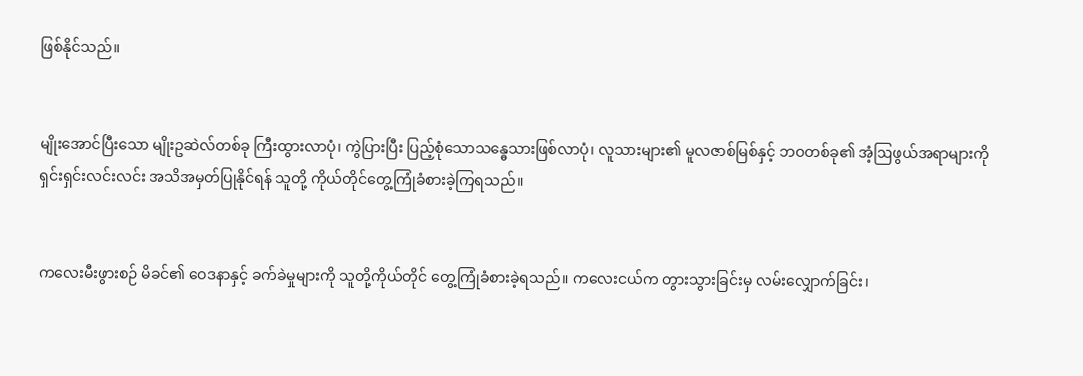ဖြစ်နိုင်သည်။


မျိုးအောင်ပြီးသော မျိုးဥဆဲလ်တစ်ခု ကြီးထွားလာပုံ၊ ကွဲပြားပြီး ပြည့်စုံသောသန္ဓေသားဖြစ်လာပုံ၊ လူသားများ၏ မူလဇာစ်မြစ်နှင့် ဘဝတစ်ခု၏ အံ့‌ဩဖွယ်အရာများကို ရှင်းရှင်းလင်းလင်း အသိအမှတ်ပြုနိုင်ရန် သူတို့ ကိုယ်တိုင်တွေ့ကြုံခံစားခဲ့ကြရသည်။


ကလေးမီးဖွားစဉ် မိခင်၏ ဝေဒနာနှင့် ခက်ခဲမှုများကို သူတို့ကိုယ်တိုင် တွေ့ကြုံခံစားခဲ့ရသည်။ ကလေးငယ်က တွားသွားခြင်းမှ လမ်းလျှောက်ခြင်း၊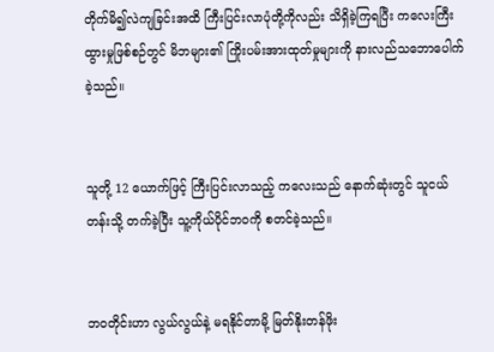တိုက်မိ၍လဲကျခြင်းအထိ ကြီးပြင်းလာပုံတို့ကိုလည်း သိရှိခဲ့ကြရပြီး ကလေးကြီးထွားမှုဖြစ်စဉ်တွင် မိဘများ၏ ကြိုးပမ်းအားထုတ်မှုများကို နားလည်သဘောပေါက်ခဲ့သည်။


သူတို့ 12 ယောက်ဖြင့် ကြီးပြင်းလာသည့် ကလေးသည် နောက်ဆုံးတွင် သူငယ်တန်းသို့ တက်ခဲ့ပြီး သူ့ကိုယ်ပိုင်ဘဝကို စတင်ခဲ့သည်။


ဘဝတိုင်းဟာ လွယ်လွယ်နဲ့ မရနိုင်တာမို့ မြတ်နိုးတန်ဖိုး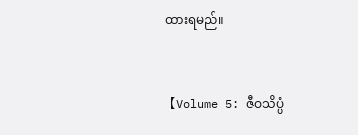ထားရမည်။


【Volume 5: ဇီဝသိပ္ပံ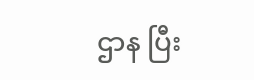ဌာန ပြီး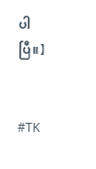ပါပြီ။】


#TK